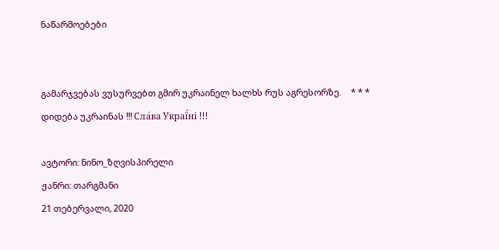ნაწარმოებები


გამარჯვებას ვუსურვებთ გმირ უკრაინელ ხალხს რუს აგრესორზე.     * * *     დიდება უკრაინას !!! Сла́ва Украї́ні !!!

ავტორი: ნინო_ზღვისპირელი
ჟანრი: თარგმანი
21 თებერვალი, 2020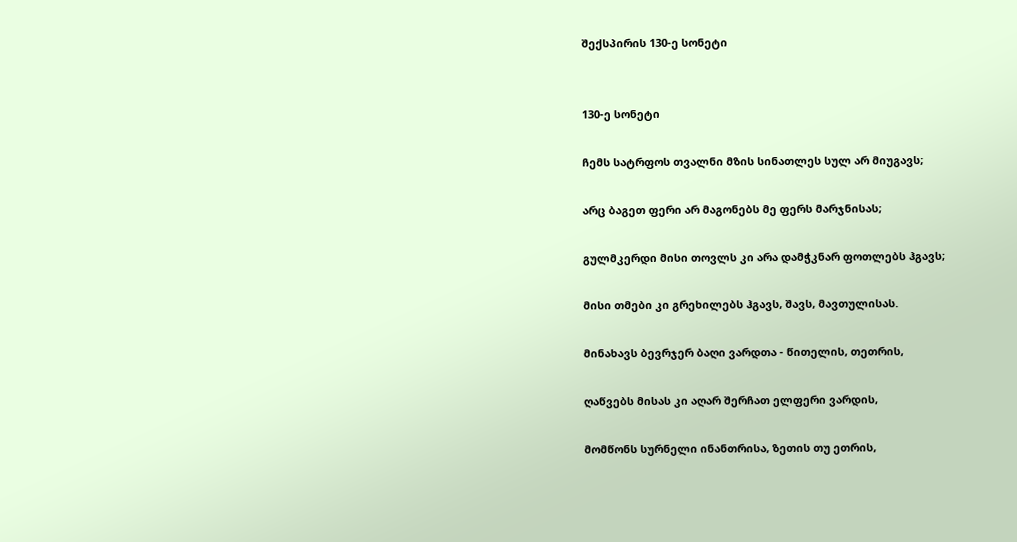შექსპირის 130-ე სონეტი


130-ე სონეტი

ჩემს სატრფოს თვალნი მზის სინათლეს სულ არ მიუგავს;

არც ბაგეთ ფერი არ მაგონებს მე ფერს მარჯნისას;

გულმკერდი მისი თოვლს კი არა დამჭკნარ ფოთლებს ჰგავს;

მისი თმები კი გრეხილებს ჰგავს, შავს, მავთულისას.

მინახავს ბევრჯერ ბაღი ვარდთა - წითელის, თეთრის,

ღაწვებს მისას კი აღარ შერჩათ ელფერი ვარდის,

მომწონს სურნელი ინანთრისა, ზეთის თუ ეთრის,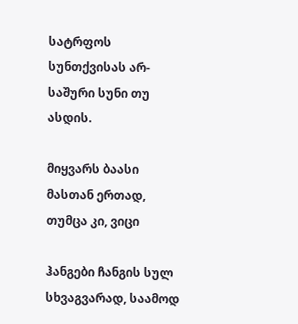სატრფოს სუნთქვისას არ-საშური სუნი თუ ასდის.

მიყვარს ბაასი მასთან ერთად, თუმცა კი, ვიცი

ჰანგები ჩანგის სულ სხვაგვარად, საამოდ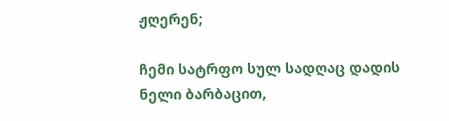ჟღერენ;

ჩემი სატრფო სულ სადღაც დადის ნელი ბარბაცით,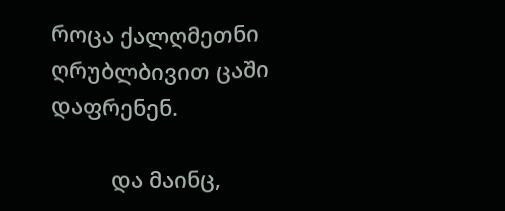როცა ქალღმეთნი ღრუბლბივით ცაში დაფრენენ.

          და მაინც,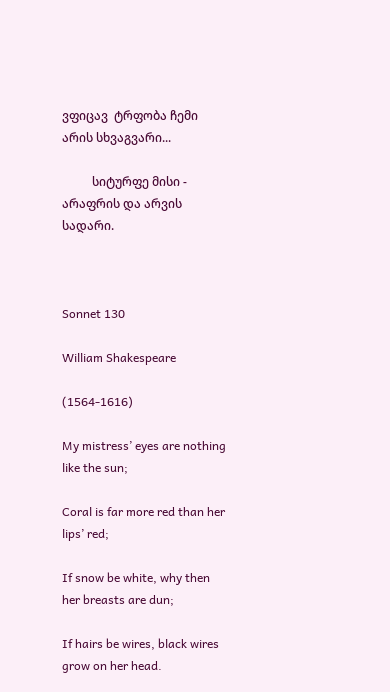ვფიცავ  ტრფობა ჩემი არის სხვაგვარი...

          სიტურფე მისი - არაფრის და არვის სადარი.



Sonnet 130

William Shakespeare

(1564-1616)

My mistress’ eyes are nothing like the sun;

Coral is far more red than her lips’ red;

If snow be white, why then her breasts are dun;

If hairs be wires, black wires grow on her head.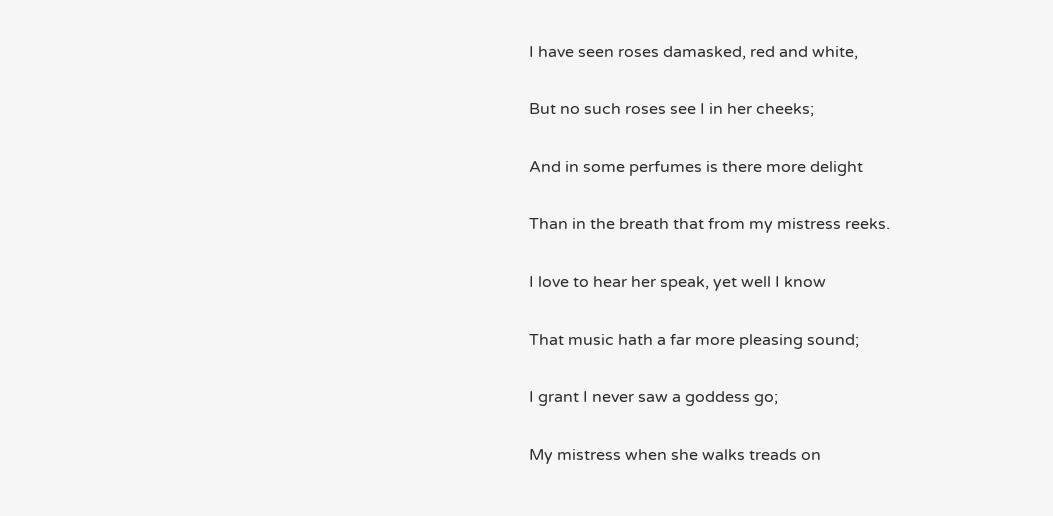I have seen roses damasked, red and white,

But no such roses see I in her cheeks;

And in some perfumes is there more delight

Than in the breath that from my mistress reeks.

I love to hear her speak, yet well I know

That music hath a far more pleasing sound;

I grant I never saw a goddess go;

My mistress when she walks treads on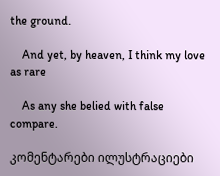the ground.

    And yet, by heaven, I think my love as rare

    As any she belied with false compare.

კომენტარები ილუსტრაციები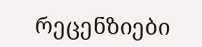რეცენზიები